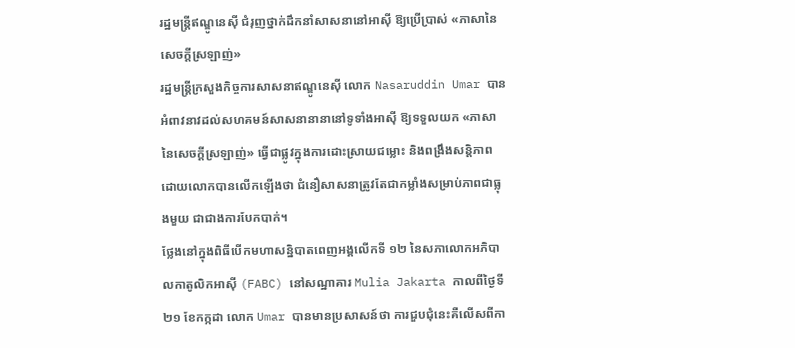រដ្ឋមន្ត្រីឥណ្ឌូនេស៊ី ជំរុញថ្នាក់ដឹកនាំសាសនានៅអាស៊ី ឱ្យប្រើប្រាស់ «ភាសានៃសេចក្ដីស្រឡាញ់»
រដ្ឋមន្ត្រីក្រសួងកិច្ចការសាសនាឥណ្ឌូនេស៊ី លោក Nasaruddin Umar បានអំពាវនាវដល់សហគមន៍សាសនានានានៅទូទាំងអាស៊ី ឱ្យទទួលយក «ភាសានៃសេចក្ដីស្រឡាញ់» ធ្វើជាផ្លូវក្នុងការដោះស្រាយជម្លោះ និងពង្រឹងសន្តិភាព ដោយលោកបានលើកឡើងថា ជំនឿសាសនាត្រូវតែជាកម្លាំងសម្រាប់ភាពជាធ្លុងមួយ ជាជាងការបែកបាក់។
ថ្លែងនៅក្នុងពិធីបើកមហាសន្និបាតពេញអង្គលើកទី ១២ នៃសភាលោកអភិបាលកាតូលិកអាស៊ី (FABC) នៅសណ្ឋាគារ Mulia Jakarta កាលពីថ្ងៃទី ២១ ខែកក្កដា លោក Umar បានមានប្រសាសន៍ថា ការជួបជុំនេះគឺលើសពីកា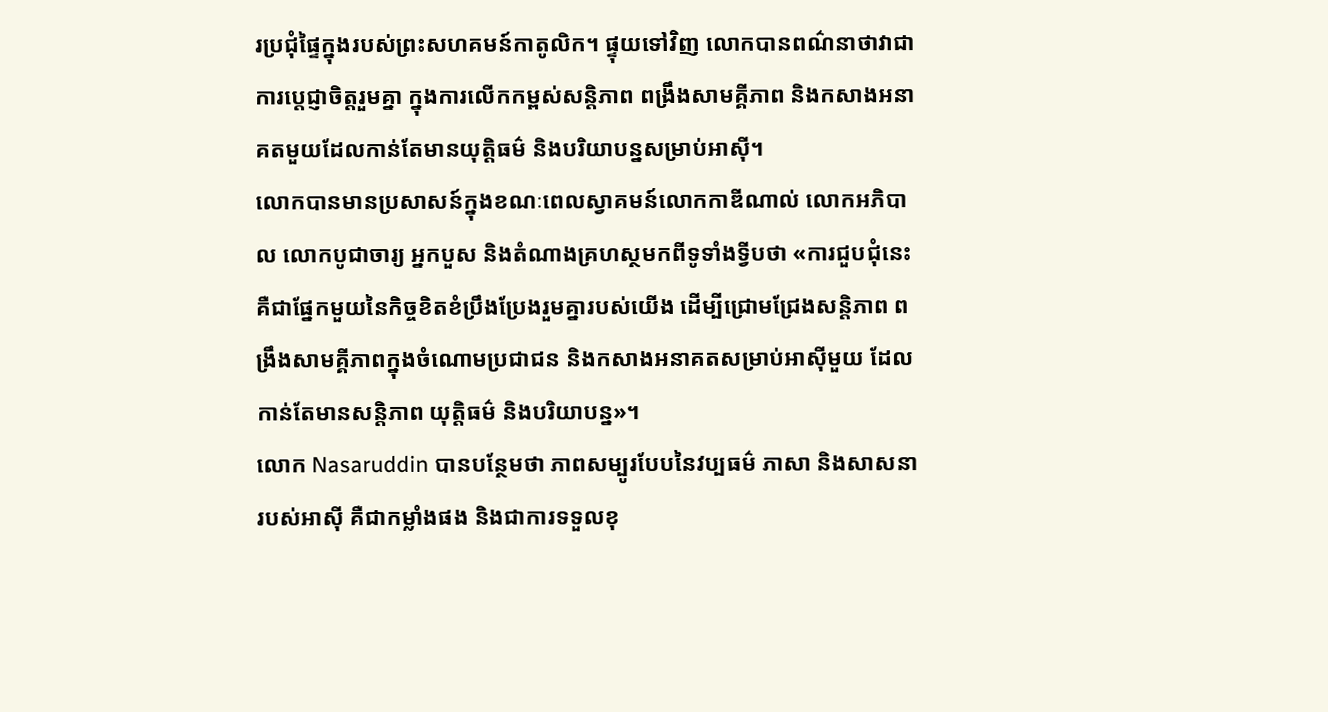រប្រជុំផ្ទៃក្នុងរបស់ព្រះសហគមន៍កាតូលិក។ ផ្ទុយទៅវិញ លោកបានពណ៌នាថាវាជាការប្តេជ្ញាចិត្តរួមគ្នា ក្នុងការលើកកម្ពស់សន្តិភាព ពង្រឹងសាមគ្គីភាព និងកសាងអនាគតមួយដែលកាន់តែមានយុត្តិធម៌ និងបរិយាបន្នសម្រាប់អាស៊ី។
លោកបានមានប្រសាសន៍ក្នុងខណៈពេលស្វាគមន៍លោកកាឌីណាល់ លោកអភិបាល លោកបូជាចារ្យ អ្នកបួស និងតំណាងគ្រហស្ថមកពីទូទាំងទ្វីបថា «ការជួបជុំនេះគឺជាផ្នែកមួយនៃកិច្ចខិតខំប្រឹងប្រែងរួមគ្នារបស់យើង ដើម្បីជ្រោមជ្រែងសន្តិភាព ពង្រឹងសាមគ្គីភាពក្នុងចំណោមប្រជាជន និងកសាងអនាគតសម្រាប់អាស៊ីមួយ ដែលកាន់តែមានសន្តិភាព យុត្តិធម៌ និងបរិយាបន្ន»។
លោក Nasaruddin បានបន្ថែមថា ភាពសម្បូរបែបនៃវប្បធម៌ ភាសា និងសាសនារបស់អាស៊ី គឺជាកម្លាំងផង និងជាការទទួលខុ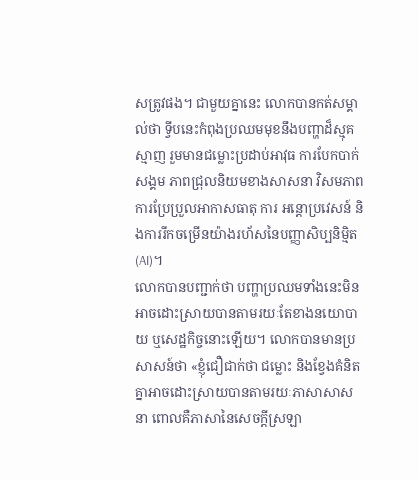សត្រូវផង។ ជាមួយគ្នានេះ លោកបានកត់សម្គាល់ថា ទ្វីបនេះកំពុងប្រឈមមុខនឹងបញ្ហាដ៏ស្មុគស្មាញ រួមមានជម្លោះប្រដាប់អាវុធ ការបែកបាក់សង្គម ភាពជ្រុលនិយមខាងសាសនា វិសមភាព ការប្រែប្រួលអាកាសធាតុ ការ អន្តោប្រវេសន៍ និងការរីកចម្រើនយ៉ាងរហ័សនៃបញ្ញាសិប្បនិម្មិត (AI)។
លោកបានបញ្ជាក់ថា បញ្ហាប្រឈមទាំងនេះមិនអាចដោះស្រាយបានតាមរយៈតែខាងនយោបាយ ឬសេដ្ឋកិច្ចនោះឡើយ។ លោកបានមានប្រសាសន៍ថា «ខ្ញុំជឿជាក់ថា ជម្លោះ និងខ្វែងគំនិតគ្នាអាចដោះស្រាយបានតាមរយៈភាសាសាសនា ពោលគឺភាសានៃសេចក្ដីស្រឡា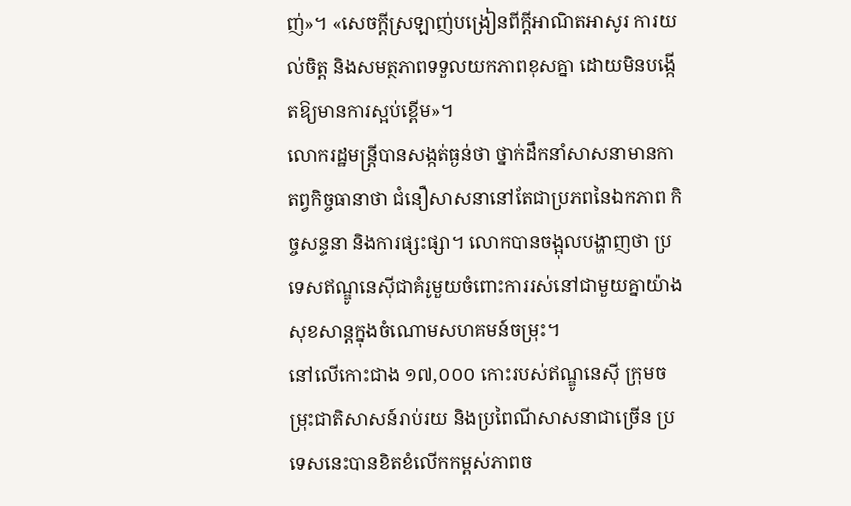ញ់»។ «សេចក្ដីស្រឡាញ់បង្រៀនពីក្តីអាណិតអាសូរ ការយល់ចិត្ត និងសមត្ថភាពទទួលយកភាពខុសគ្នា ដោយមិនបង្កើតឱ្យមានការស្អប់ខ្ពើម»។
លោករដ្ឋមន្ត្រីបានសង្កត់ធ្ងន់ថា ថ្នាក់ដឹកនាំសាសនាមានកាតព្វកិច្ចធានាថា ជំនឿសាសនានៅតែជាប្រភពនៃឯកភាព កិច្ចសន្ទនា និងការផ្សះផ្សា។ លោកបានចង្អុលបង្ហាញថា ប្រទេសឥណ្ឌូនេស៊ីជាគំរូមួយចំពោះការរស់នៅជាមួយគ្នាយ៉ាងសុខសាន្តក្នុងចំណោមសហគមន៍ចម្រុះ។
នៅលើកោះជាង ១៧,០០០ កោះរបស់ឥណ្ឌូនេស៊ី ក្រុមចម្រុះជាតិសាសន៍រាប់រយ និងប្រពៃណីសាសនាជាច្រើន ប្រទេសនេះបានខិតខំលើកកម្ពស់ភាពច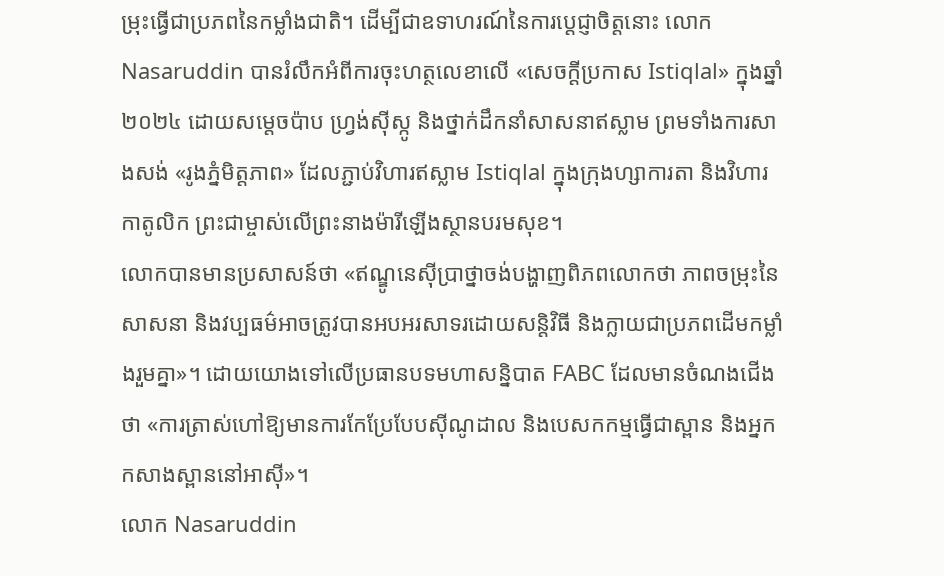ម្រុះធ្វើជាប្រភពនៃកម្លាំងជាតិ។ ដើម្បីជាឧទាហរណ៍នៃការប្តេជ្ញាចិត្តនោះ លោក Nasaruddin បានរំលឹកអំពីការចុះហត្ថលេខាលើ «សេចក្តីប្រកាស Istiqlal» ក្នុងឆ្នាំ ២០២៤ ដោយសម្តេចប៉ាប ហ្វ្រង់ស៊ីស្កូ និងថ្នាក់ដឹកនាំសាសនាឥស្លាម ព្រមទាំងការសាងសង់ «រូងភ្នំមិត្តភាព» ដែលភ្ជាប់វិហារឥស្លាម Istiqlal ក្នុងក្រុងហ្សាការតា និងវិហារកាតូលិក ព្រះជាម្ចាស់លើព្រះនាងម៉ារីឡើងស្ថានបរមសុខ។
លោកបានមានប្រសាសន៍ថា «ឥណ្ឌូនេស៊ីប្រាថ្នាចង់បង្ហាញពិភពលោកថា ភាពចម្រុះនៃសាសនា និងវប្បធម៌អាចត្រូវបានអបអរសាទរដោយសន្តិវិធី និងក្លាយជាប្រភពដើមកម្លាំងរួមគ្នា»។ ដោយយោងទៅលើប្រធានបទមហាសន្និបាត FABC ដែលមានចំណងជើងថា «ការត្រាស់ហៅឱ្យមានការកែប្រែបែបស៊ីណូដាល និងបេសកកម្មធ្វើជាស្ពាន និងអ្នកកសាងស្ពាននៅអាស៊ី»។
លោក Nasaruddin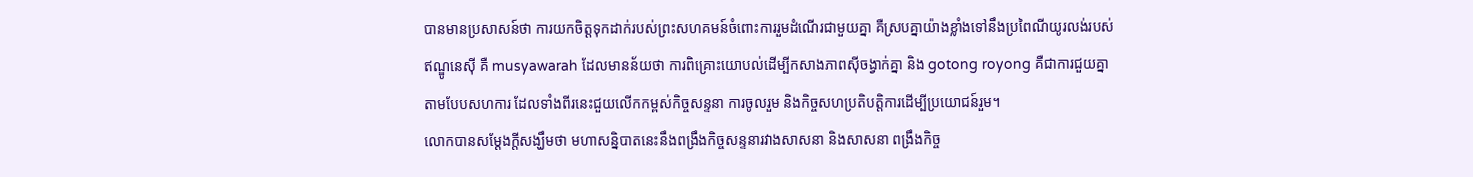បានមានប្រសាសន៍ថា ការយកចិត្តទុកដាក់របស់ព្រះសហគមន៍ចំពោះការរួមដំណើរជាមួយគ្នា គឺស្របគ្នាយ៉ាងខ្លាំងទៅនឹងប្រពៃណីយូរលង់របស់ឥណ្ឌូនេស៊ី គឺ musyawarah ដែលមានន័យថា ការពិគ្រោះយោបល់ដើម្បីកសាងភាពស៊ីចង្វាក់គ្នា និង gotong royong គឺជាការជួយគ្នាតាមបែបសហការ ដែលទាំងពីរនេះជួយលើកកម្ពស់កិច្ចសន្ទនា ការចូលរួម និងកិច្ចសហប្រតិបត្តិការដើម្បីប្រយោជន៍រួម។
លោកបានសម្តែងក្តីសង្ឃឹមថា មហាសន្និបាតនេះនឹងពង្រឹងកិច្ចសន្ទនារវាងសាសនា និងសាសនា ពង្រឹងកិច្ច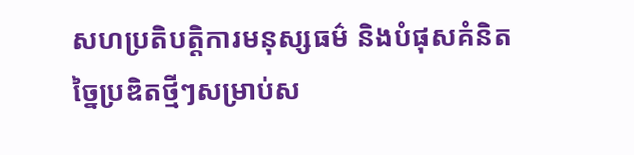សហប្រតិបត្តិការមនុស្សធម៌ និងបំផុសគំនិតច្នៃប្រឌិតថ្មីៗសម្រាប់ស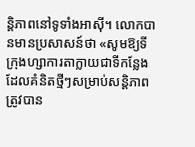ន្តិភាពនៅទូទាំងអាស៊ី។ លោកបានមានប្រសាសន៍ថា «សូមឱ្យទីក្រុងហ្សាការតាក្លាយជាទីកន្លែងដែលគំនិតថ្មីៗសម្រាប់សន្តិភាពត្រូវបាន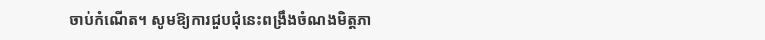ចាប់កំណើត។ សូមឱ្យការជួបជុំនេះពង្រឹងចំណងមិត្តភា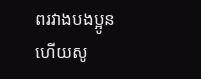ពរវាងបងប្អូន ហើយសូ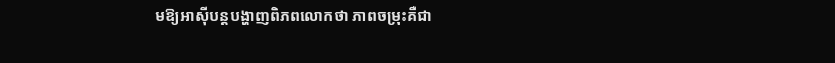មឱ្យអាស៊ីបន្តបង្ហាញពិភពលោកថា ភាពចម្រុះគឺជា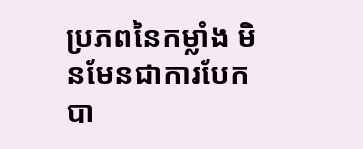ប្រភពនៃកម្លាំង មិនមែនជាការបែកបា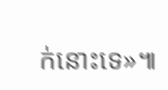ក់នោះទេ»៕